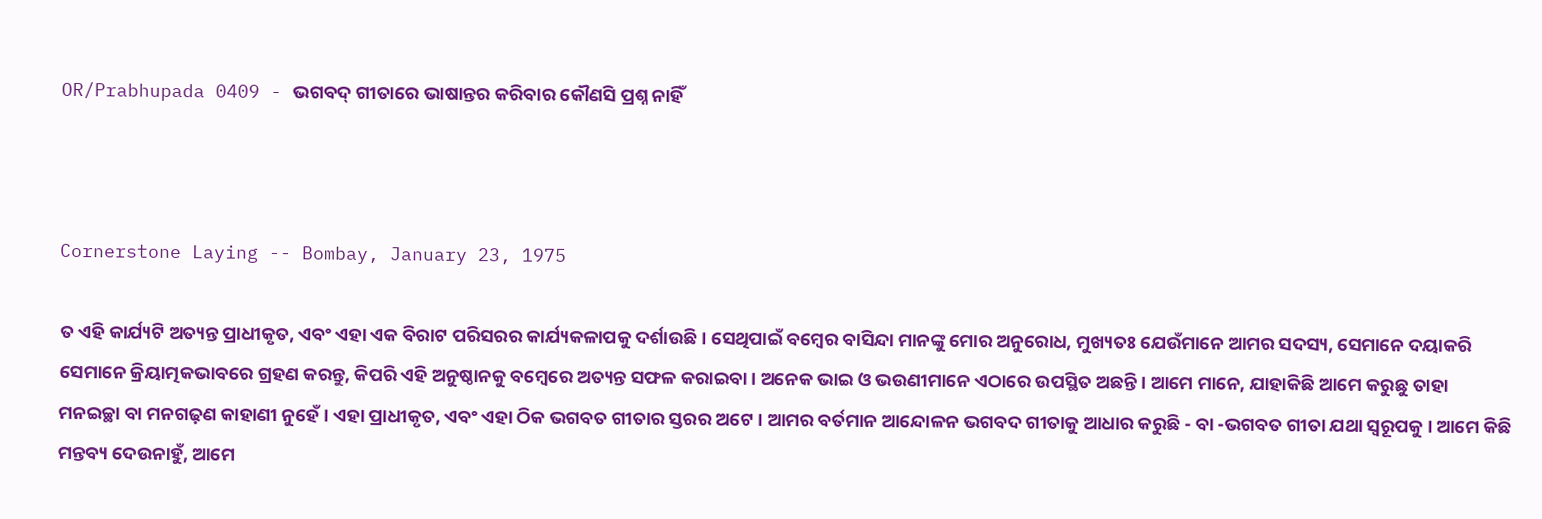OR/Prabhupada 0409 - ଭଗବଦ୍ ଗୀତାରେ ଭାଷାନ୍ତର କରିବାର କୌଣସି ପ୍ରଶ୍ନ ନାହିଁ



Cornerstone Laying -- Bombay, January 23, 1975

ତ ଏହି କାର୍ଯ୍ୟଟି ଅତ୍ୟନ୍ତ ପ୍ରାଧୀକୃତ, ଏବଂ ଏହା ଏକ ବିରାଟ ପରିସରର କାର୍ଯ୍ୟକଳାପକୁ ଦର୍ଶାଉଛି । ସେଥିପାଇଁ ବମ୍ବେର ବାସିନ୍ଦା ମାନଙ୍କୁ ମୋର ଅନୁରୋଧ, ମୁଖ୍ୟତଃ ଯେଉଁମାନେ ଆମର ସଦସ୍ୟ, ସେମାନେ ଦୟାକରି ସେମାନେ କ୍ରିୟାତ୍ମକଭାବରେ ଗ୍ରହଣ କରନ୍ତୁ, କିପରି ଏହି ଅନୁଷ୍ଠାନକୁ ବମ୍ବେରେ ଅତ୍ୟନ୍ତ ସଫଳ କରାଇବା । ଅନେକ ଭାଇ ଓ ଭଉଣୀମାନେ ଏଠାରେ ଉପସ୍ଥିତ ଅଛନ୍ତି । ଆମେ ମାନେ, ଯାହାକିଛି ଆମେ କରୁଛୁ ତାହା ମନଇଚ୍ଛା ବା ମନଗଢ଼ଣ କାହାଣୀ ନୁହେଁ । ଏହା ପ୍ରାଧୀକୃତ, ଏବଂ ଏହା ଠିକ ଭଗବତ ଗୀତାର ସ୍ତରର ଅଟେ । ଆମର ବର୍ତମାନ ଆନ୍ଦୋଳନ ଭଗବଦ ଗୀତାକୁ ଆଧାର କରୁଛି - ବା -ଭଗବତ ଗୀତା ଯଥା ସ୍ୱରୂପକୁ । ଆମେ କିଛି ମନ୍ତବ୍ୟ ଦେଉନାହୁଁ, ଆମେ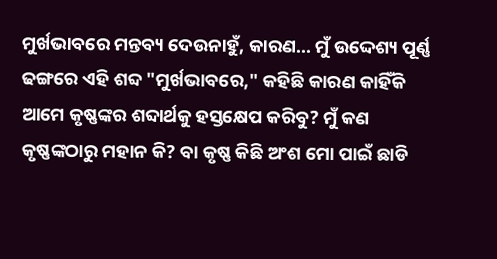ମୁର୍ଖଭାବରେ ମନ୍ତବ୍ୟ ଦେଉନାହୁଁ, କାରଣ... ମୁଁ ଉଦ୍ଦେଶ୍ୟ ପୂର୍ଣ୍ଣ ଢଙ୍ଗରେ ଏହି ଶବ୍ଦ "ମୁର୍ଖଭାବରେ," କହିଛି କାରଣ କାହିଁକି ଆମେ କୃଷ୍ଣଙ୍କର ଶବ୍ଦାର୍ଥକୁ ହସ୍ତକ୍ଷେପ କରିବୁ? ମୁଁ କଣ କୃଷ୍ଣଙ୍କଠାରୁ ମହାନ କି? ବା କୃଷ୍ଣ କିଛି ଅଂଶ ମୋ ପାଇଁ ଛାଡି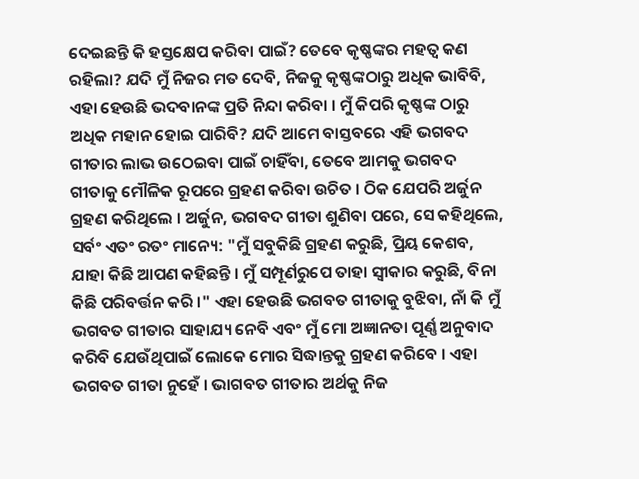ଦେଇଛନ୍ତି କି ହସ୍ତକ୍ଷେପ କରିବା ପାଇଁ? ତେବେ କୃଷ୍ଣଙ୍କର ମହତ୍ବ କଣ ରହିଲା? ଯଦି ମୁଁ ନିଜର ମତ ଦେବି, ନିଜକୁ କୃଷ୍ଣଙ୍କଠାରୁ ଅଧିକ ଭାବିବି, ଏହା ହେଉଛି ଭଦବାନଙ୍କ ପ୍ରତି ନିନ୍ଦା କରିବା । ମୁଁ କିପରି କୃଷ୍ଣଙ୍କ ଠାରୁ ଅଧିକ ମହାନ ହୋଇ ପାରିବି? ଯଦି ଆମେ ବାସ୍ତବରେ ଏହି ଭଗବଦ ଗୀତାର ଲାଭ ଉଠେଇବା ପାଇଁ ଚାହିଁବା, ତେବେ ଆମକୁ ଭଗବଦ ଗୀତାକୁ ମୌଳିକ ରୂପରେ ଗ୍ରହଣ କରିବା ଉଚିତ । ଠିକ ଯେପରି ଅର୍ଜୁନ ଗ୍ରହଣ କରିଥିଲେ । ଅର୍ଜୁନ, ଭଗବଦ ଗୀତା ଶୁଣିବା ପରେ, ସେ କହିଥିଲେ, ସର୍ବଂ ଏତଂ ରତଂ ମାନ୍ୟେ: "ମୁଁ ସବୁକିଛି ଗ୍ରହଣ କରୁଛି, ପ୍ରିୟ କେଶବ, ଯାହା କିଛି ଆପଣ କହିଛନ୍ତି । ମୁଁ ସମ୍ପୂର୍ଣରୁପେ ତାହା ସ୍ବୀକାର କରୁଛି, ବିନା କିଛି ପରିବର୍ତ୍ତନ କରି ।" ଏହା ହେଉଛି ଭଗବତ ଗୀତାକୁ ବୁଝିବା, ନାଁ କି ମୁଁ ଭଗବତ ଗୀତାର ସାହାଯ୍ୟ ନେବି ଏବଂ ମୁଁ ମୋ ଅଜ୍ଞାନତା ପୂର୍ଣ୍ଣ ଅନୁବାଦ କରିବି ଯେଉଁଥିପାଇଁ ଲୋକେ ମୋର ସିଦ୍ଧାନ୍ତକୁ ଗ୍ରହଣ କରିବେ । ଏହା ଭଗବତ ଗୀତା ନୁହେଁ । ଭାଗବତ ଗୀତାର ଅର୍ଥକୁ ନିଜ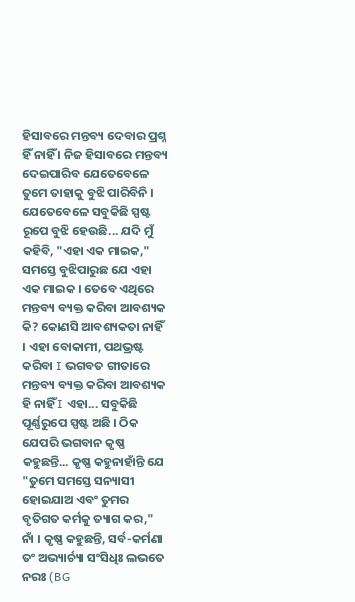ହିସାବରେ ମନ୍ତବ୍ୟ ଦେବାର ପ୍ରଶ୍ନ ହିଁ ନାହିଁ । ନିଜ ହିସାବରେ ମନ୍ତବ୍ୟ ଦେଇପାରିବ ଯେତେବେଳେ ତୁମେ ତାହାକୁ ବୁଝି ପାରିବିନି । ଯେତେବେଳେ ସବୁକିଛି ସ୍ପଷ୍ଟ ରୂପେ ବୁଝି ହେଉଛି... ଯଦି ମୁଁ କହିବି, "ଏହା ଏକ ମାଇକ," ସମସ୍ତେ ବୁଝିପାରୁଛ ଯେ ଏହା ଏକ ମାଇକ । ତେବେ ଏଥିରେ ମନ୍ତବ୍ୟ ବ୍ୟକ୍ତ କରିବା ଆବଶ୍ୟକ କି? କୋଣସି ଆବଶ୍ୟକତା ନାହିଁ । ଏହା ବୋକାମୀ, ପଥଭ୍ରଷ୍ଟ କରିବା I ଭଗବତ ଗୀତାରେ ମନ୍ତବ୍ୟ ବ୍ୟକ୍ତ କରିବା ଆବଶ୍ୟକ ହି ନାହିଁ I ଏହା... ସବୁକିଛି ପୂର୍ଣ୍ଣରୁପେ ସ୍ପଷ୍ଟ ଅଛି । ଠିକ ଯେପରି ଭଗବାନ କୃଷ୍ଣ କହୁଛନ୍ତି... କୃଷ୍ଣ କହୁନାହାଁନ୍ତି ଯେ "ତୁମେ ସମସ୍ତେ ସନ୍ୟାସୀ ହୋଇଯାଅ ଏବଂ ତୁମର ବୃତିଗତ କର୍ମକୁ ତ୍ୟାଗ କର," ନାଁ । କୃଷ୍ଣ କହୁଛନ୍ତି, ସର୍ବ-କର୍ମଣା ତଂ ଅଭ୍ୟାର୍ଚ୍ୟା ସଂସିଧିଃ ଲଭତେ ନରଃ (BG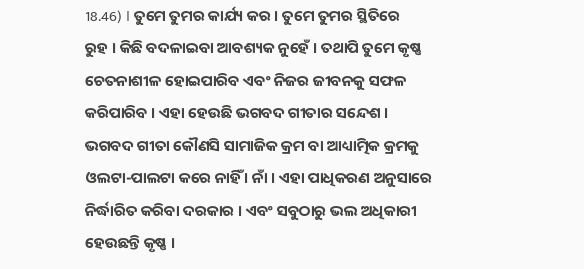18.46) । ତୁମେ ତୁମର କାର୍ଯ୍ୟ କର । ତୁମେ ତୁମର ସ୍ଥିତିରେ ରୁହ । କିଛି ବଦଳାଇବା ଆବଶ୍ୟକ ନୁହେଁ । ତଥାପି ତୁମେ କୃଷ୍ଣ ଚେତନାଶୀଳ ହୋଇପାରିବ ଏବଂ ନିଜର ଜୀବନକୁ ସଫଳ କରିପାରିବ । ଏହା ହେଉଛି ଭଗବଦ ଗୀତାର ସନ୍ଦେଶ । ଭଗବଦ ଗୀତା କୌଣସି ସାମାଜିକ କ୍ରମ ବା ଆଧ୍ୟାତ୍ମିକ କ୍ରମକୁ ଓଲଟା-ପାଲଟା କରେ ନାହିଁ । ନାଁ । ଏହା ପାଧିକରଣ ଅନୁସାରେ ନିର୍ଦ୍ଧାରିତ କରିବା ଦରକାର । ଏବଂ ସବୁଠାରୁ ଭଲ ଅଧିକାରୀ ହେଉଛନ୍ତି କୃଷ୍ଣ ।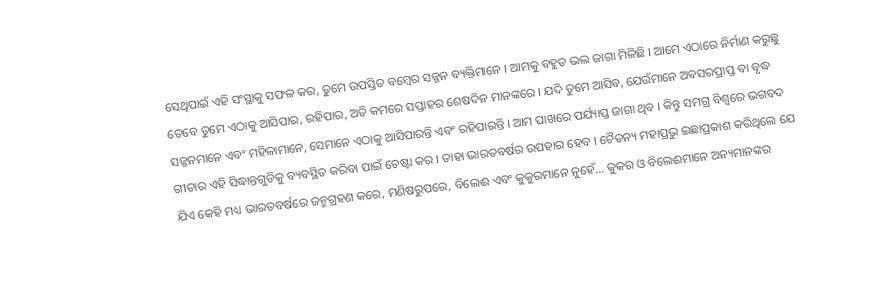ସେଥିପାଇଁ ଏହି ସଂସ୍ଥାକୁ ସଫଳ କର, ତୁମେ ଉପସ୍ତିତ ବମ୍ବେର ସଜ୍ଜନ ବ୍ୟକ୍ତିମାନେ । ଆମକୁ ବହୁତ ଭଲ ଜାଗା ମିଳିଛି । ଆମେ ଏଠାରେ ନିର୍ମାଣ କରୁଛୁ ତେବେ ତୁମେ ଏଠାକୁ ଆସିପାର, ରହିପାର, ଅତି କମରେ ସପ୍ତାହର ଶେଷଦିନ ମାନଙ୍କରେ । ଯଦି ତୁମେ ଆସିବ, ଯେଉଁମାନେ ଅବସରପ୍ରାପ୍ତ ବା ବୃଦ୍ଧ ସଜ୍ଜନମାନେ ଏବଂ ମହିଳାମାନେ, ସେମାନେ ଏଠାକୁ ଆସିପାରନ୍ତି ଏବଂ ରହିପାରନ୍ତି । ଆମ ପାଖରେ ପର୍ଯ୍ୟାପ୍ତ ଜାଗା ଥିବ । କିନ୍ତୁ ସମଗ୍ର ବିଶ୍ଵରେ ଭଗବଦ ଗୀତାର ଏହି ସିଦ୍ଧାନ୍ତଗୁଡିକୁ ବ୍ୟବସ୍ଥିତ କରିବା ପାଇଁ ଚେଷ୍ଟା କର । ତାହା ଭାରତବର୍ଷର ଉପହାର ହେବ । ଚୈତନ୍ୟ ମହାପ୍ରଭୁ ଇଛାପ୍ରକାଶ କରିଥିଲେ ଯେ ଯିଏ କେହି ମଧ୍ୟ ଭାରତବର୍ଷରେ ଜନ୍ମଗ୍ରହଣ କରେ, ମଣିଷରୁପରେ, ବିଲେଈ ଏବଂ କୁକୁରମାନେ ନୁହେଁ... କୁକର ଓ ବିଲେଈମାନେ ଅନ୍ୟମାନଙ୍କର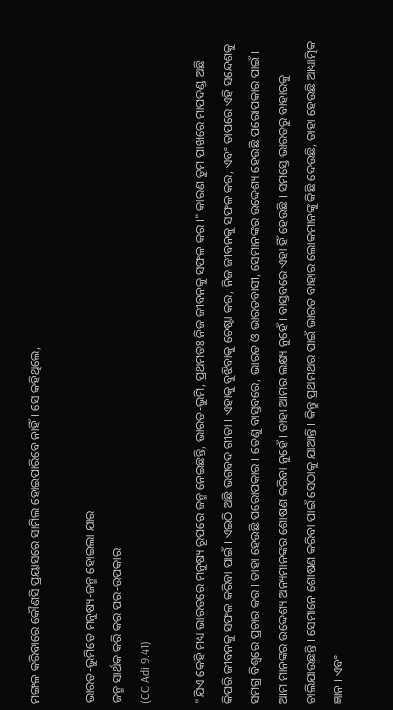ମଙ୍ଗଳ କରିବାରେ କୌଣସି ପ୍ରୟାସରେ ସାମିଲ ହୋଇପାରିବେ ନାହିଁ । ସେ କହିଥିଲେ,

ଭାରତ-ଭୁମିତେ ମନୁଷ୍ୟ-ଜନ୍ମ ହୋଇଲା ଯାର
ଜନ୍ମ ସାର୍ଥକ କରି କର ପର-ଉପକାର
(CC Adi 9.41)

"ଯିଏ କେହି ମଧ୍ୟ ଭାରତରେ ମନୁଷ୍ୟ ରୂପରେ ଜନ୍ମ ନେଇଛନ୍ତି, ଭାରତ-ଭୁମି, ପ୍ରଥମତଃ ନିଜ ଜୀବନକୁ ସଫଳ କର ।" କାରଣ ତୁମ ପାଖରେ ମାପଦଣ୍ଡ ଅଛି କିପରି ଜୀବନକୁ ସଫଳ କରିବା ପାଇଁ । ଏଇଠି ଅଛି ଭଗବଦ ଗୀତା । ଏହାକୁ ବୁଝିବାକୁ ଚେଷ୍ଟା କର, ନିଜ ଜୀବନକୁ ସଫଳ କର, ଏବଂ ତାପରେ ଏହି ସନ୍ଦେଶକୁ ସମଗ୍ର ବିଶ୍ଵରେ ପ୍ରଚାର କର । ତାହା ହେଉଛି ପରୋପକାର । ତେଣୁ ବାସ୍ତବରେ, ଭାରତ ଓ ଭାରତବାସୀ, ସେମାନଙ୍କର ଉଦ୍ଦେଶ୍ୟ ହେଉଛି ପରୋପକାର ପାଇଁ । ଆମ ମାନଙ୍କର ଉଦ୍ଦେଶ୍ୟ ଅନ୍ୟମାନଙ୍କର ଶୋଷଣ କରିବା ନୁହେଁ । ତାହା ଆମର ଲକ୍ଷ୍ୟ ନୁହେଁ । ବାସ୍ତବରେ ଏହା ହିଁ ହେଉଛି । ସମସ୍ତେ ଭାରତରୁ ବାହାରକୁ ଚାଲିଯାଉଛନ୍ତି । ସେମାନେ ଶୋଷଣ କରିବା ପାଇଁ ସେଠାକୁ ଯାଆନ୍ତି । କିନ୍ତୁ ପ୍ରଥମଥର ପାଇଁ ଭାରତ ବାହାର ଲୋକମାନଙ୍କୁ କିଛି ଦେଉଛି, ତାହା ହେଉଛି ଆଧ୍ୟାତ୍ମିକ ଜ୍ଞାନ । ଏବଂ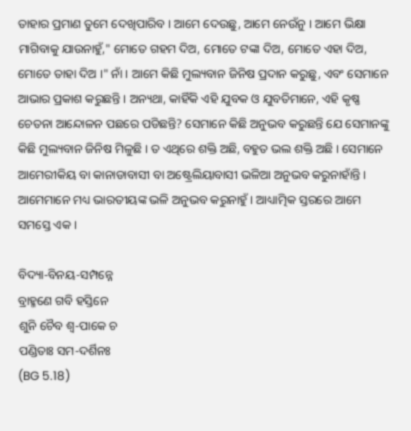ତାହାର ପ୍ରମାଣ ତୁମେ ଦେଖିପାରିବ । ଆମେ ଦେଉଛୁ, ଆମେ ନେଉଁନୁ । ଆମେ ଭିକ୍ଷା ମାଗିବାକୁ ଯାଉନାହୁଁ," ମୋତେ ଗହମ ଦିଅ, ମୋତେ ଟଙ୍କା ଦିଅ, ମୋତେ ଏହା ଦିଅ, ମୋତେ ତାହା ଦିଅ ।" ନାଁ । ଆମେ କିଛି ମୁଲ୍ୟବାନ ଜିନିଷ ପ୍ରଦାନ କରୁଛୁ, ଏବଂ ସେମାନେ ଆଭାର ପ୍ରକାଶ କରୁଛନ୍ତି । ଅନ୍ୟଥା, କାହିଁକି ଏହି ଯୁବକ ଓ ଯୁବତିମାନେ, ଏହି କୃଷ୍ଣ ଚେତନା ଆନ୍ଦୋଳନ ପଛରେ ପଡିଛନ୍ତି? ସେମାନେ କିଛି ଅନୁଭବ କରୁଛନ୍ତି ଯେ ସେମାନଙ୍କୁ କିଛି ମୁଲ୍ୟବାନ ଜିନିଷ ମିଳୁଛି । ତ ଏଥିରେ ଶକ୍ତି ଅଛି, ବହୁତ ଭଲ ଶକ୍ତି ଅଛି । ସେମାନେ ଆମେରୀକିୟ ବା କାନାଡାବାସୀ ବା ଅଷ୍ଟ୍ରେଲିୟାବାସୀ ଭଳିଆ ଅନୁଭବ କରୁନାହାଁନ୍ତି । ଆମେମାନେ ମଧ୍ୟ ଭାରତୀୟଙ୍କ ଭଳି ଅନୁଭବ କରୁନାହୁଁ । ଆଧ୍ୟାତ୍ମିକ ସ୍ତରରେ ଆମେ ସମସ୍ତେ ଏକ ।

ବିଦ୍ୟା-ବିନୟ-ସମ୍ପନ୍ନେ
ବ୍ରାହ୍ମଣେ ଗବି ହସ୍ତିନେ
ଶୁନି ଚୈବ ଶ୍ଵ-ପାକେ ଚ
ପଣ୍ଡିତାଃ ସମ-ଦର୍ଶିନଃ
(BG 5.18)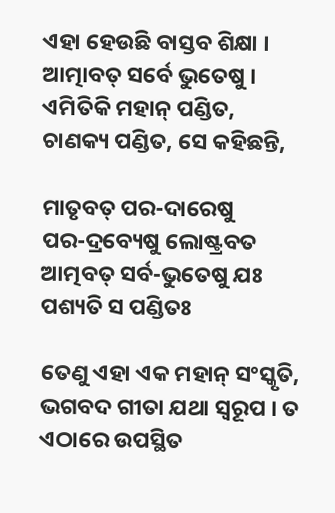ଏହା ହେଉଛି ବାସ୍ତବ ଶିକ୍ଷା । ଆତ୍ମାବତ୍ ସର୍ବେ ଭୁତେଷୁ । ଏମିତିକି ମହାନ୍ ପଣ୍ଡିତ, ଚାଣକ୍ୟ ପଣ୍ଡିତ, ସେ କହିଛନ୍ତି,

ମାତୃବତ୍ ପର-ଦାରେଷୁ
ପର-ଦ୍ରବ୍ୟେଷୁ ଲୋଷ୍ଟ୍ରବତ
ଆତ୍ମବତ୍ ସର୍ବ-ଭୁତେଷୁ ଯଃ
ପଶ୍ୟତି ସ ପଣ୍ଡିତଃ

ତେଣୁ ଏହା ଏକ ମହାନ୍ ସଂସ୍କୃତି, ଭଗବଦ ଗୀତା ଯଥା ସ୍ଵରୂପ । ତ ଏଠାରେ ଉପସ୍ଥିତ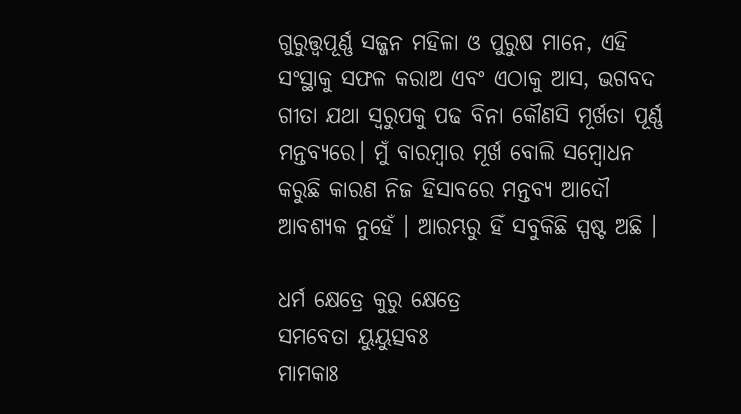ଗୁରୁତ୍ତ୍ଵପୂର୍ଣ୍ଣ ସଜ୍ଜନ ମହିଳା ଓ ପୁରୁଷ ମାନେ, ଏହି ସଂସ୍ଥାକୁ ସଫଳ କରାଅ ଏବଂ ଏଠାକୁ ଆସ, ଭଗବଦ ଗୀତା ଯଥା ସ୍ଵରୁପକୁ ପଢ ବିନା କୌଣସି ମୂର୍ଖତା ପୂର୍ଣ୍ଣ ମନ୍ତବ୍ୟରେ। ମୁଁ ବାରମ୍ଵାର ମୂର୍ଖ ବୋଲି ସମ୍ବୋଧନ କରୁଛି କାରଣ ନିଜ ହିସାବରେ ମନ୍ତବ୍ୟ ଆଦୌ ଆବଶ୍ୟକ ନୁହେଁ । ଆରମ୍ଭରୁ ହିଁ ସବୁକିଛି ସ୍ପଷ୍ଟ ଅଛି ।

ଧର୍ମ କ୍ଷେତ୍ରେ କୁରୁ କ୍ଷେତ୍ରେ
ସମବେତା ୟୁୟୁତ୍ସବଃ
ମାମକାଃ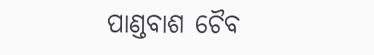ପାଣ୍ଡବାଶ ଚୈବ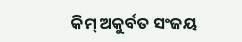କିମ୍ ଅକୁର୍ବତ ସଂଜୟ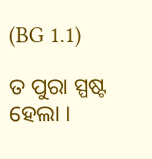(BG 1.1)

ତ ପୁରା ସ୍ପଷ୍ଟ ହେଲା ।